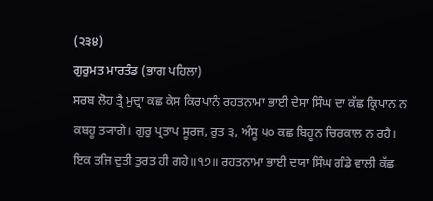(੨੩੪)
ਗੁਰੁਮਤ ਮਾਰਤੰਡ (ਭਾਗ ਪਹਿਲਾ)
ਸਰਬ ਲੋਹ ਤ੍ਰੈ ਮੁਦ੍ਰਾ ਕਛ ਕੇਸ ਕਿਰਪਾਨੰ ਰਹਤਨਾਮਾ ਭਾਈ ਦੇਸਾ ਸਿੰਘ ਦਾ ਕੱਛ ਕ੍ਰਿਪਾਨ ਨ ਕਬਹੂ ਤ੍ਯਾਗੇ। ਗੁਰੁ ਪ੍ਰਤਾਪ ਸੂਰਜ, ਰੁਤ ੩, ਅੰਸੂ ੫੦ ਕਛ ਬਿਹੂਨ ਚਿਰਕਾਲ ਨ ਰਹੈ। ਇਕ ਤਜਿ ਦੁਤੀ ਤੁਰਤ ਹੀ ਗਹੇ॥੧੭॥ ਰਹਤਨਾਮਾ ਭਾਈ ਦਯਾ ਸਿੰਘ ਗੰਡੇ ਵਾਲੀ ਕੱਛ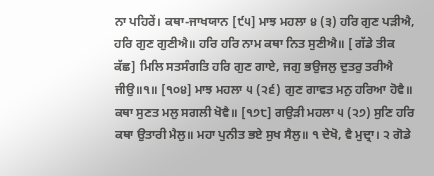ਨਾ ਪਹਿਰੇਂ। ਕਥਾ-ਜਾਖਯਾਨ [੯੫] ਮਾਝ ਮਹਲਾ ੪ (੩) ਹਰਿ ਗੁਣ ਪੜੀਐ, ਹਰਿ ਗੁਣ ਗੁਣੀਐ॥ ਹਰਿ ਹਰਿ ਨਾਮ ਕਥਾ ਨਿਤ ਸੁਣੀਐ॥ [ ਗੱਡੇ ਤੀਕ ਕੱਛ] ਮਿਲਿ ਸਤਸੰਗਤਿ ਹਰਿ ਗੁਣ ਗਾਏ, ਜਗੁ ਭਉਜਲੁ ਦੁਤਰੁ ਤਰੀਐ ਜੀਉ॥੧॥ [੧੦੪] ਮਾਝ ਮਹਲਾ ੫ (੨੬) ਗੁਣ ਗਾਵਤ ਮਨੁ ਹਰਿਆ ਹੋਵੈ॥ ਕਥਾ ਸੁਣਤ ਮਲੁ ਸਗਲੀ ਖੋਵੈ॥ [੧੭੮] ਗਉੜੀ ਮਹਲਾ ੫ (੨੭) ਸੁਣਿ ਹਰਿ ਕਥਾ ਉਤਾਰੀ ਮੈਲੁ॥ ਮਹਾ ਪੁਨੀਤ ਭਏ ਸੁਖ ਸੈਲੁ॥ ੧ ਦੇਖੋ, ਵੈ ਮੁਦ੍ਰਾ। ੨ ਗੋਡੇ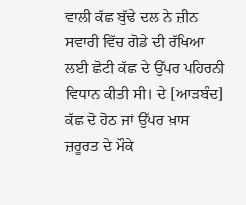ਵਾਲੀ ਕੱਛ ਬੁੱਢੇ ਦਲ ਨੇ ਜ਼ੀਨ ਸਵਾਰੀ ਵਿੱਚ ਗੋਡੇ ਦੀ ਰੱਖਿਆ ਲਈ ਛੋਟੀ ਕੱਛ ਦੇ ਉੱਪਰ ਪਹਿਰਨੀ ਵਿਧਾਨ ਕੀਤੀ ਸੀ। ਦੇ [ਆੜਬੰਦ] ਕੱਛ ਦੋ ਹੋਠ ਜਾਂ ਉੱਪਰ ਖ਼ਾਸ ਜ਼ਰੂਰਤ ਦੇ ਮੌਕੇ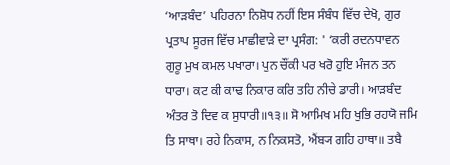‘ਆੜਬੰਦ’ ਪਹਿਰਨਾ ਨਿਸ਼ੋਧ ਨਹੀਂ ਇਸ ਸੰਬੰਧ ਵਿੱਚ ਦੇਖੋ, ਗੁਰ ਪ੍ਰਤਾਪ ਸੂਰਜ ਵਿੱਚ ਮਾਛੀਵਾੜੇ ਦਾ ਪ੍ਰਸੰਗ: ' ‘ਕਰੀ ਰਦਨਧਾਵਨ ਗੁਰੂ ਮੁਖ ਕਮਲ ਪਖਾਰਾ। ਪੁਨ ਚੌਂਕੀ ਪਰ ਖਰੋ ਹੁਇ ਮੰਜਨ ਤਨ ਧਾਰਾ। ਕਟ ਕੀ ਕਾਢ ਨਿਕਾਰ ਕਰਿ ਤਹਿ ਨੀਚੇ ਡਾਰੀ। ਆੜਬੰਦ ਅੰਤਰ ਤੋ ਦਿਵ ਕ ਸੁਧਾਰੀ॥੧੩॥ ਸੋ ਆਮਿਖ ਮਹਿ ਖੁਭਿ ਰਹਯੋ ਜਮਿ ਤਿ ਸਾਥਾ। ਰਹੇ ਨਿਕਾਸ, ਨ ਨਿਕਸਤੋ, ਐਂਬ੍ਯ ਗਹਿ ਹਾਥਾ॥ ਤਬੈ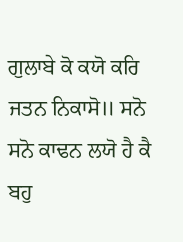ਗੁਲਾਬੇ ਕੋ ਕਯੋ ਕਰਿ ਜਤਨ ਨਿਕਾਸੋ॥ ਸਨੋ ਸਨੋ ਕਾਢਨ ਲਯੋ ਹੈ ਕੈ ਬਹੁ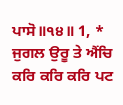ਪਾਸੋ॥੧੪॥ 1, * ਜੁਗਲ ਉਰੂ ਤੇ ਐਂਚਿ ਕਰਿ ਕਰਿ ਕਰਿ ਪਟ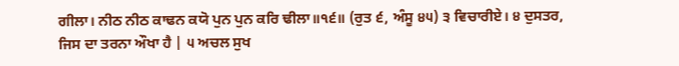ਗੀਲਾ। ਨੀਠ ਨੀਠ ਕਾਢਨ ਕਯੋ ਪੁਨ ਪੁਨ ਕਰਿ ਢੀਲਾ॥੧੬॥ (ਰੁਤ ੬, ਅੰਸੂ ੪੫) ੩ ਵਿਚਾਰੀਏ। ੪ ਦੁਸਤਰ, ਜਿਸ ਦਾ ਤਰਨਾ ਔਖਾ ਹੈ | ੫ ਅਚਲ ਸੁਖ